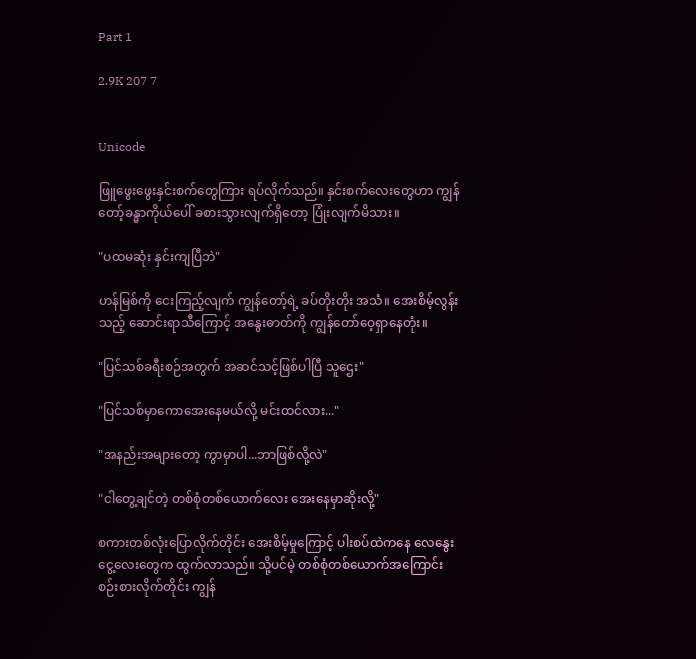Part 1

2.9K 207 7


Unicode

ဖြူဖွေးဖွေးနှင်းစက်တွေကြား ရပ်လိုက်သည်။ နှင်းစက်လေးတွေဟာ ကျွန်တော့်ခန္ဓာကိုယ်ပေါ် ခစားသွားလျက်ရှိတော့ ပြုံးလျက်မိသား။

"ပထမဆုံး နှင်းကျပြီဘဲ"

ဟန်မြစ်ကို ငေးကြည့်လျက် ကျွန်တော့်ရဲ့ ခပ်တိုးတိုး အသံ။ အေးစိမ့်လွန်းသည့် ဆောင်းရာသီကြောင့် အနွေးဓာတ်ကို ကျွန်တော်ဝေ့ရှာနေတုံး။

"ပြင်သစ်ခရီးစဉ်အတွက် အဆင်သင့်ဖြစ်ပါပြီ သူဌေး"

"ပြင်သစ်မှာကောအေးနေမယ်လို့ မင်းထင်လား..."

"အနည်းအများတော့ ကွာမှာပါ...ဘာဖြစ်လို့လဲ"

"ငါတွေ့ချင်တဲ့ တစ်စုံတစ်ယောက်လေး အေးနေမှာဆိုးလို့"

စကားတစ်လုံးပြောလိုက်တိုင်း အေးစိမ့်မှုကြောင့် ပါးစပ်ထဲကနေ လေနွေးငွေ့လေးတွေက ထွက်လာသည်။ သို့ပင်မဲ့ တစ်စုံတစ်ယောက်အကြောင်း စဉ်းစားလိုက်တိုင်း ကျွန်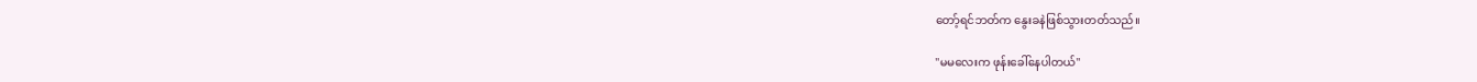တော့်ရင်ဘတ်က နွေးခနဲဖြစ်သွားတတ်သည်။

"မမလေးက ဖုန်းခေါ်နေပါတယ်"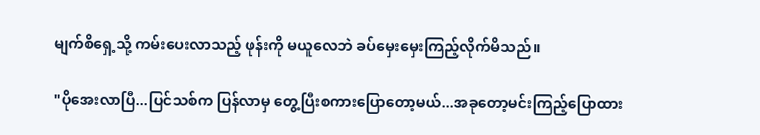မျက်စိရှေ့သို့ ကမ်းပေးလာသည့် ဖုန်းကို မယူလေဘဲ ခပ်မှေးမှေးကြည့်လိုက်မိသည်။

"ပိုအေးလာပြီ...ပြင်သစ်က ပြန်လာမှ တွေ့ပြီးစကားပြောတော့မယ်...အခုတော့မင်းကြည့်ပြောထား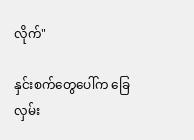လိုက်"

နှင်းစက်တွေပေါ်က ခြေလှမ်း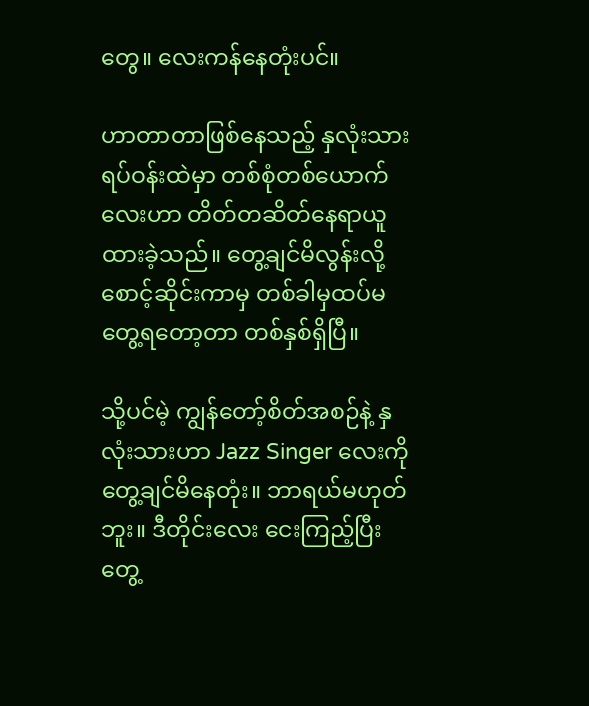တွေ။ လေးကန်နေတုံးပင်။

ဟာတာတာဖြစ်နေသည့် နှလုံးသားရပ်ဝန်းထဲမှာ တစ်စုံတစ်ယောက်လေးဟာ တိတ်တဆိတ်နေရာယူထားခဲ့သည်။ တွေ့ချင်မိလွန်းလို့ စောင့်ဆိုင်းကာမှ တစ်ခါမှထပ်မတွေ့ရတော့တာ တစ်နှစ်ရှိပြီ။

သို့ပင်မဲ့ ကျွန်တော့်စိတ်အစဉ်နဲ့ နှလုံးသားဟာ Jazz Singer လေးကို တွေ့ချင်မိနေတုံး။ ဘာရယ်မဟုတ်ဘူး။ ဒီတိုင်းလေး ငေးကြည့်ပြီး တွေ့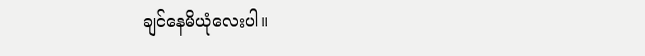ချင်နေမိယုံလေးပါ။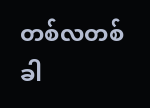တစ်လတစ်ခါ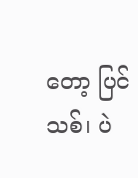တော့ ပြင်သစ်၊ ပဲ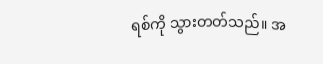ရစ်ကို သွားတတ်သည်။ အ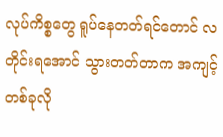လုပ်ကိစ္စတွေ ရူပ်နေတတ်ရင်တောင် လတိုင်းရအောင် သွားတတ်တာက အကျင့်တစ်ခုလို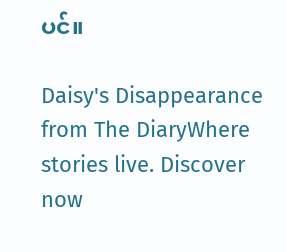ပင်။

Daisy's Disappearance from The DiaryWhere stories live. Discover now